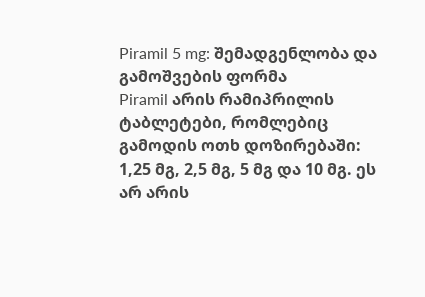Piramil 5 mg: შემადგენლობა და გამოშვების ფორმა
Piramil არის რამიპრილის ტაბლეტები, რომლებიც გამოდის ოთხ დოზირებაში: 1,25 მგ, 2,5 მგ, 5 მგ და 10 მგ. ეს არ არის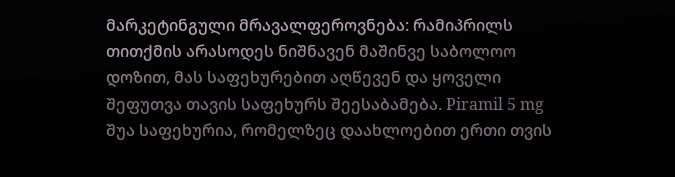მარკეტინგული მრავალფეროვნება: რამიპრილს თითქმის არასოდეს ნიშნავენ მაშინვე საბოლოო დოზით, მას საფეხურებით აღწევენ და ყოველი შეფუთვა თავის საფეხურს შეესაბამება. Piramil 5 mg შუა საფეხურია, რომელზეც დაახლოებით ერთი თვის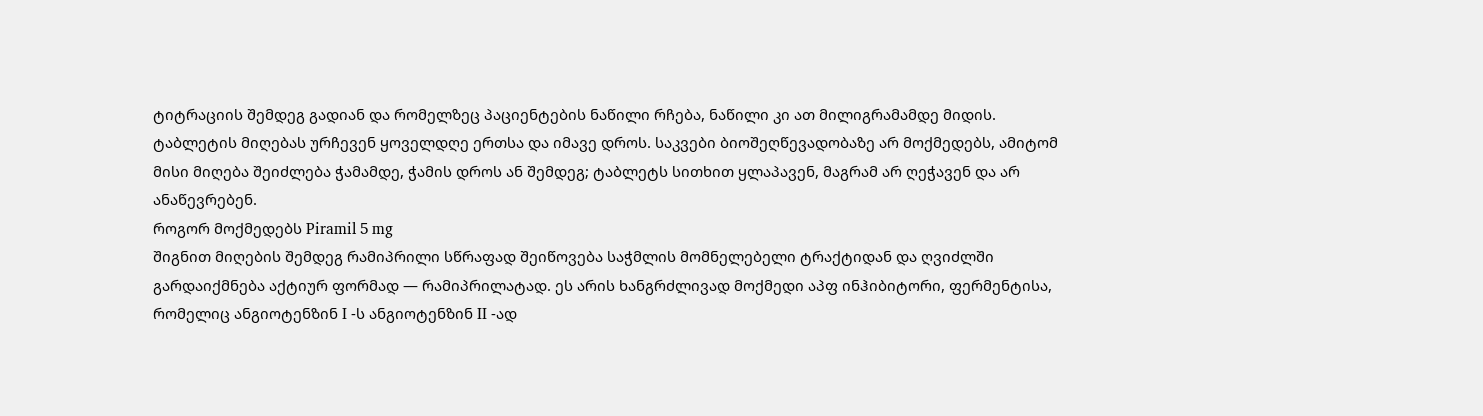ტიტრაციის შემდეგ გადიან და რომელზეც პაციენტების ნაწილი რჩება, ნაწილი კი ათ მილიგრამამდე მიდის.
ტაბლეტის მიღებას ურჩევენ ყოველდღე ერთსა და იმავე დროს. საკვები ბიოშეღწევადობაზე არ მოქმედებს, ამიტომ მისი მიღება შეიძლება ჭამამდე, ჭამის დროს ან შემდეგ; ტაბლეტს სითხით ყლაპავენ, მაგრამ არ ღეჭავენ და არ ანაწევრებენ.
როგორ მოქმედებს Piramil 5 mg
შიგნით მიღების შემდეგ რამიპრილი სწრაფად შეიწოვება საჭმლის მომნელებელი ტრაქტიდან და ღვიძლში გარდაიქმნება აქტიურ ფორმად — რამიპრილატად. ეს არის ხანგრძლივად მოქმედი აპფ ინჰიბიტორი, ფერმენტისა, რომელიც ანგიოტენზინ I -ს ანგიოტენზინ II -ად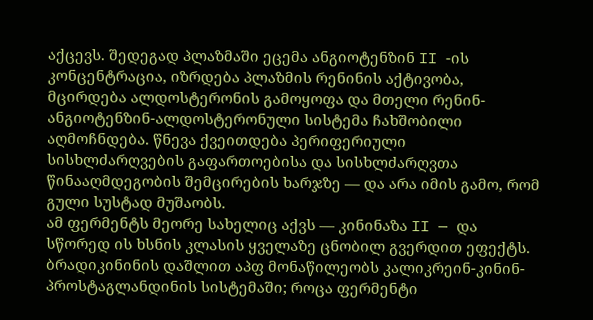აქცევს. შედეგად პლაზმაში ეცემა ანგიოტენზინ II -ის კონცენტრაცია, იზრდება პლაზმის რენინის აქტივობა, მცირდება ალდოსტერონის გამოყოფა და მთელი რენინ-ანგიოტენზინ-ალდოსტერონული სისტემა ჩახშობილი აღმოჩნდება. წნევა ქვეითდება პერიფერიული სისხლძარღვების გაფართოებისა და სისხლძარღვთა წინააღმდეგობის შემცირების ხარჯზე — და არა იმის გამო, რომ გული სუსტად მუშაობს.
ამ ფერმენტს მეორე სახელიც აქვს — კინინაზა II — და სწორედ ის ხსნის კლასის ყველაზე ცნობილ გვერდით ეფექტს. ბრადიკინინის დაშლით აპფ მონაწილეობს კალიკრეინ-კინინ-პროსტაგლანდინის სისტემაში; როცა ფერმენტი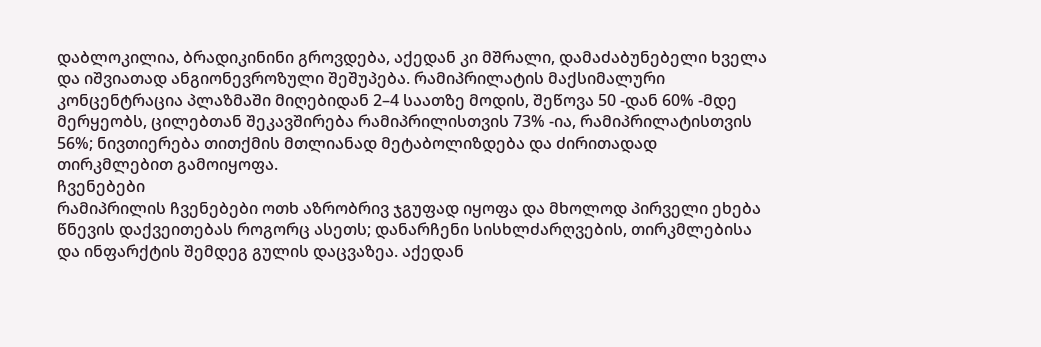დაბლოკილია, ბრადიკინინი გროვდება, აქედან კი მშრალი, დამაძაბუნებელი ხველა და იშვიათად ანგიონევროზული შეშუპება. რამიპრილატის მაქსიმალური კონცენტრაცია პლაზმაში მიღებიდან 2–4 საათზე მოდის, შეწოვა 50 -დან 60% -მდე მერყეობს, ცილებთან შეკავშირება რამიპრილისთვის 73% -ია, რამიპრილატისთვის 56%; ნივთიერება თითქმის მთლიანად მეტაბოლიზდება და ძირითადად თირკმლებით გამოიყოფა.
ჩვენებები
რამიპრილის ჩვენებები ოთხ აზრობრივ ჯგუფად იყოფა და მხოლოდ პირველი ეხება წნევის დაქვეითებას როგორც ასეთს; დანარჩენი სისხლძარღვების, თირკმლებისა და ინფარქტის შემდეგ გულის დაცვაზეა. აქედან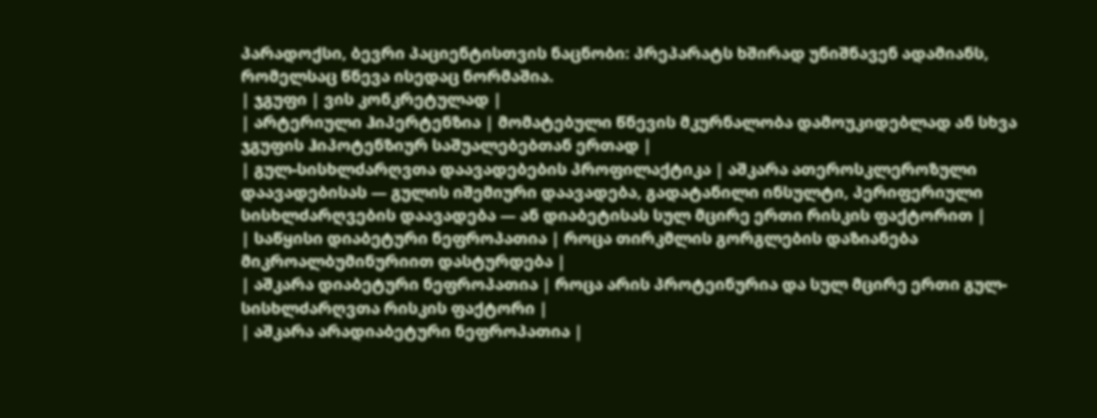პარადოქსი, ბევრი პაციენტისთვის ნაცნობი: პრეპარატს ხშირად უნიშნავენ ადამიანს, რომელსაც წნევა ისედაც ნორმაშია.
| ჯგუფი | ვის კონკრეტულად |
| არტერიული ჰიპერტენზია | მომატებული წნევის მკურნალობა დამოუკიდებლად ან სხვა ჯგუფის ჰიპოტენზიურ საშუალებებთან ერთად |
| გულ-სისხლძარღვთა დაავადებების პროფილაქტიკა | აშკარა ათეროსკლეროზული დაავადებისას — გულის იშემიური დაავადება, გადატანილი ინსულტი, პერიფერიული სისხლძარღვების დაავადება — ან დიაბეტისას სულ მცირე ერთი რისკის ფაქტორით |
| საწყისი დიაბეტური ნეფროპათია | როცა თირკმლის გორგლების დაზიანება მიკროალბუმინურიით დასტურდება |
| აშკარა დიაბეტური ნეფროპათია | როცა არის პროტეინურია და სულ მცირე ერთი გულ-სისხლძარღვთა რისკის ფაქტორი |
| აშკარა არადიაბეტური ნეფროპათია |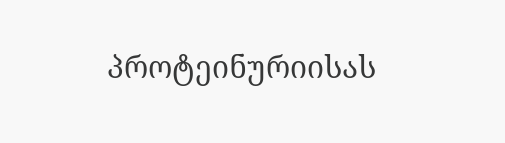პროტეინურიისას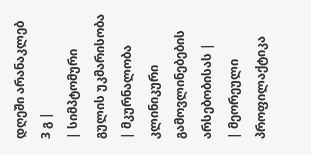დღეში არანაკლებ 3 გ |
| სიმპტომური გულის უკმარისობა | მკურნალობა კლინიკური გამოვლინებების არსებობისას |
| მეორეული პროფილაქტიკა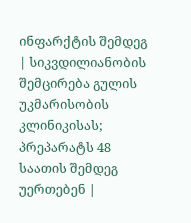ინფარქტის შემდეგ | სიკვდილიანობის შემცირება გულის უკმარისობის კლინიკისას; პრეპარატს 48 საათის შემდეგ უერთებენ |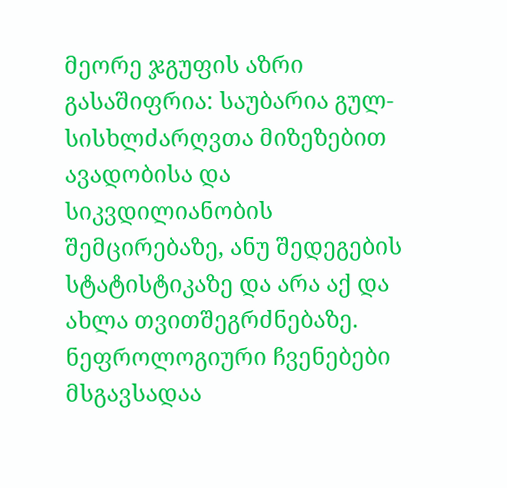მეორე ჯგუფის აზრი გასაშიფრია: საუბარია გულ-სისხლძარღვთა მიზეზებით ავადობისა და სიკვდილიანობის შემცირებაზე, ანუ შედეგების სტატისტიკაზე და არა აქ და ახლა თვითშეგრძნებაზე. ნეფროლოგიური ჩვენებები მსგავსადაა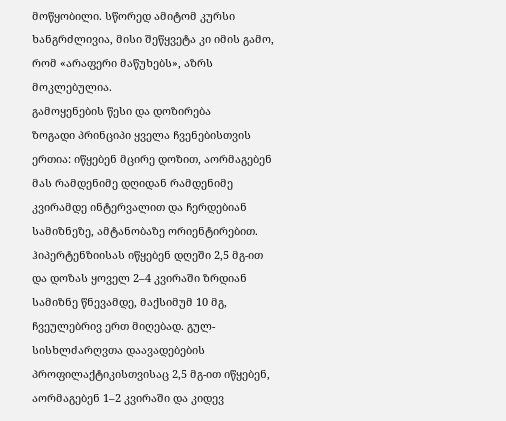მოწყობილი. სწორედ ამიტომ კურსი ხანგრძლივია, მისი შეწყვეტა კი იმის გამო, რომ «არაფერი მაწუხებს», აზრს მოკლებულია.
გამოყენების წესი და დოზირება
ზოგადი პრინციპი ყველა ჩვენებისთვის ერთია: იწყებენ მცირე დოზით, აორმაგებენ მას რამდენიმე დღიდან რამდენიმე კვირამდე ინტერვალით და ჩერდებიან სამიზნეზე, ამტანობაზე ორიენტირებით. ჰიპერტენზიისას იწყებენ დღეში 2,5 მგ-ით და დოზას ყოველ 2–4 კვირაში ზრდიან სამიზნე წნევამდე, მაქსიმუმ 10 მგ, ჩვეულებრივ ერთ მიღებად. გულ-სისხლძარღვთა დაავადებების პროფილაქტიკისთვისაც 2,5 მგ-ით იწყებენ, აორმაგებენ 1–2 კვირაში და კიდევ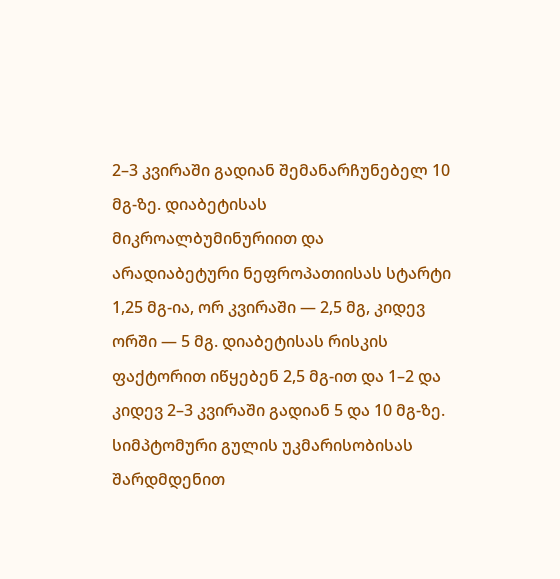2–3 კვირაში გადიან შემანარჩუნებელ 10 მგ-ზე. დიაბეტისას მიკროალბუმინურიით და არადიაბეტური ნეფროპათიისას სტარტი 1,25 მგ-ია, ორ კვირაში — 2,5 მგ, კიდევ ორში — 5 მგ. დიაბეტისას რისკის ფაქტორით იწყებენ 2,5 მგ-ით და 1–2 და კიდევ 2–3 კვირაში გადიან 5 და 10 მგ-ზე. სიმპტომური გულის უკმარისობისას შარდმდენით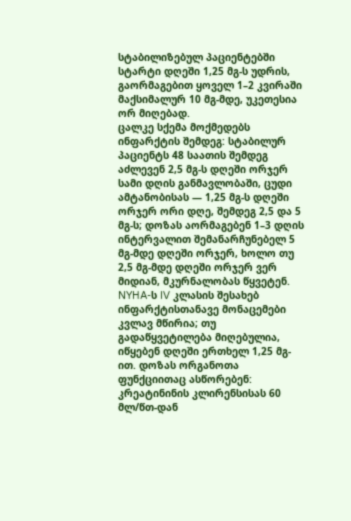სტაბილიზებულ პაციენტებში სტარტი დღეში 1,25 მგ-ს უდრის, გაორმაგებით ყოველ 1–2 კვირაში მაქსიმალურ 10 მგ-მდე, უკეთესია ორ მიღებად.
ცალკე სქემა მოქმედებს ინფარქტის შემდეგ: სტაბილურ პაციენტს 48 საათის შემდეგ აძლევენ 2,5 მგ-ს დღეში ორჯერ სამი დღის განმავლობაში, ცუდი ამტანობისას — 1,25 მგ-ს დღეში ორჯერ ორი დღე, შემდეგ 2,5 და 5 მგ-ს; დოზას აორმაგებენ 1–3 დღის ინტერვალით შემანარჩუნებელ 5 მგ-მდე დღეში ორჯერ, ხოლო თუ 2,5 მგ-მდე დღეში ორჯერ ვერ მიდიან, მკურნალობას წყვეტენ. NYHA-ს IV კლასის შესახებ ინფარქტისთანავე მონაცემები კვლავ მწირია; თუ გადაწყვეტილება მიღებულია, იწყებენ დღეში ერთხელ 1,25 მგ-ით. დოზას ორგანოთა ფუნქციითაც ასწორებენ: კრეატინინის კლირენსისას 60 მლ/წთ-დან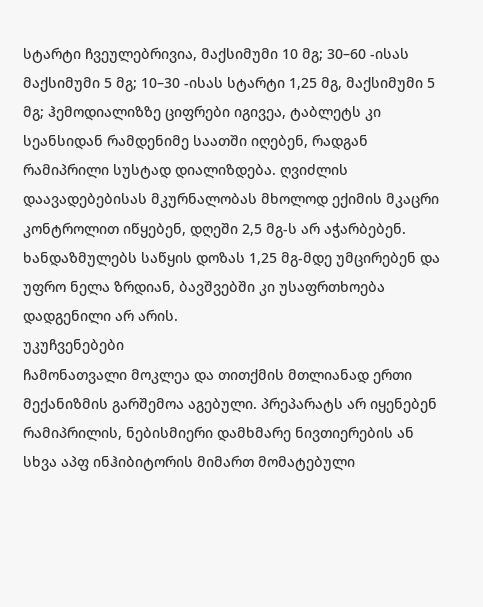სტარტი ჩვეულებრივია, მაქსიმუმი 10 მგ; 30–60 -ისას მაქსიმუმი 5 მგ; 10–30 -ისას სტარტი 1,25 მგ, მაქსიმუმი 5 მგ; ჰემოდიალიზზე ციფრები იგივეა, ტაბლეტს კი სეანსიდან რამდენიმე საათში იღებენ, რადგან რამიპრილი სუსტად დიალიზდება. ღვიძლის დაავადებებისას მკურნალობას მხოლოდ ექიმის მკაცრი კონტროლით იწყებენ, დღეში 2,5 მგ-ს არ აჭარბებენ. ხანდაზმულებს საწყის დოზას 1,25 მგ-მდე უმცირებენ და უფრო ნელა ზრდიან, ბავშვებში კი უსაფრთხოება დადგენილი არ არის.
უკუჩვენებები
ჩამონათვალი მოკლეა და თითქმის მთლიანად ერთი მექანიზმის გარშემოა აგებული. პრეპარატს არ იყენებენ რამიპრილის, ნებისმიერი დამხმარე ნივთიერების ან სხვა აპფ ინჰიბიტორის მიმართ მომატებული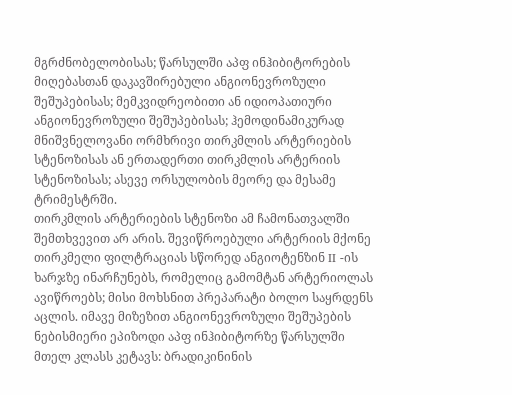მგრძნობელობისას; წარსულში აპფ ინჰიბიტორების მიღებასთან დაკავშირებული ანგიონევროზული შეშუპებისას; მემკვიდრეობითი ან იდიოპათიური ანგიონევროზული შეშუპებისას; ჰემოდინამიკურად მნიშვნელოვანი ორმხრივი თირკმლის არტერიების სტენოზისას ან ერთადერთი თირკმლის არტერიის სტენოზისას; ასევე ორსულობის მეორე და მესამე ტრიმესტრში.
თირკმლის არტერიების სტენოზი ამ ჩამონათვალში შემთხვევით არ არის. შევიწროებული არტერიის მქონე თირკმელი ფილტრაციას სწორედ ანგიოტენზინ II -ის ხარჯზე ინარჩუნებს, რომელიც გამომტან არტერიოლას ავიწროებს; მისი მოხსნით პრეპარატი ბოლო საყრდენს აცლის. იმავე მიზეზით ანგიონევროზული შეშუპების ნებისმიერი ეპიზოდი აპფ ინჰიბიტორზე წარსულში მთელ კლასს კეტავს: ბრადიკინინის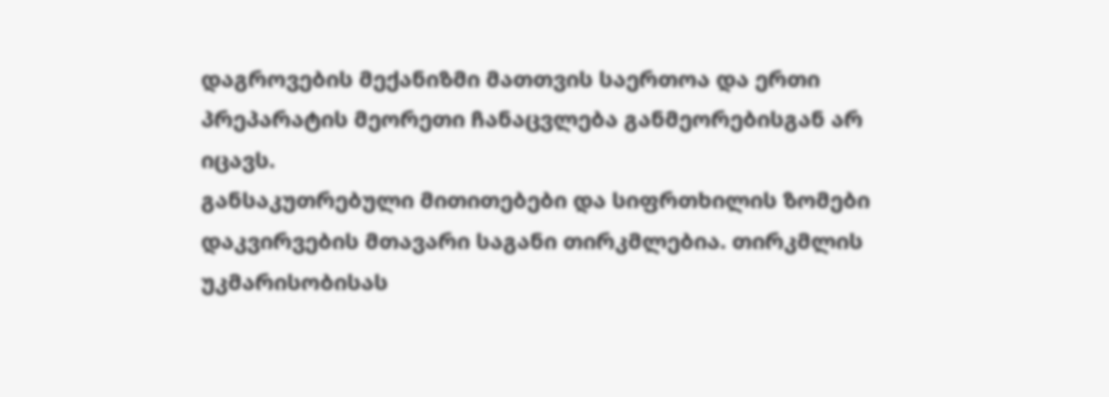დაგროვების მექანიზმი მათთვის საერთოა და ერთი პრეპარატის მეორეთი ჩანაცვლება განმეორებისგან არ იცავს.
განსაკუთრებული მითითებები და სიფრთხილის ზომები
დაკვირვების მთავარი საგანი თირკმლებია. თირკმლის უკმარისობისას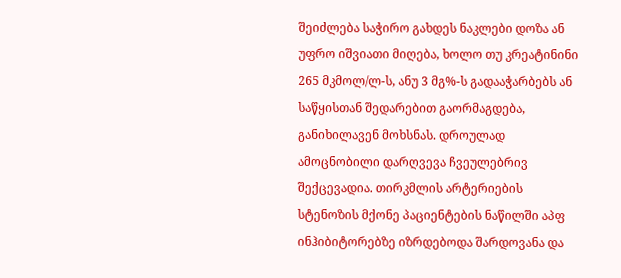შეიძლება საჭირო გახდეს ნაკლები დოზა ან უფრო იშვიათი მიღება, ხოლო თუ კრეატინინი 265 მკმოლ/ლ-ს, ანუ 3 მგ%-ს გადააჭარბებს ან საწყისთან შედარებით გაორმაგდება, განიხილავენ მოხსნას. დროულად ამოცნობილი დარღვევა ჩვეულებრივ შექცევადია. თირკმლის არტერიების სტენოზის მქონე პაციენტების ნაწილში აპფ ინჰიბიტორებზე იზრდებოდა შარდოვანა და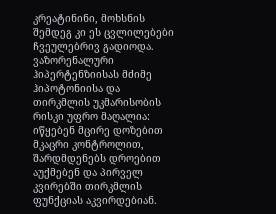კრეატინინი, მოხსნის შემდეგ კი ეს ცვლილებები ჩვეულებრივ გადიოდა. ვაზორენალური ჰიპერტენზიისას მძიმე ჰიპოტონიისა და თირკმლის უკმარისობის რისკი უფრო მაღალია: იწყებენ მცირე დოზებით მკაცრი კონტროლით, შარდმდენებს დროებით აუქმებენ და პირველ კვირებში თირკმლის ფუნქციას აკვირდებიან.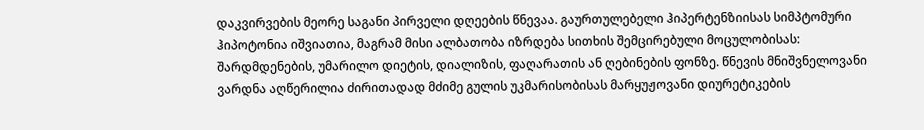დაკვირვების მეორე საგანი პირველი დღეების წნევაა. გაურთულებელი ჰიპერტენზიისას სიმპტომური ჰიპოტონია იშვიათია, მაგრამ მისი ალბათობა იზრდება სითხის შემცირებული მოცულობისას: შარდმდენების, უმარილო დიეტის, დიალიზის, ფაღარათის ან ღებინების ფონზე. წნევის მნიშვნელოვანი ვარდნა აღწერილია ძირითადად მძიმე გულის უკმარისობისას მარყუჟოვანი დიურეტიკების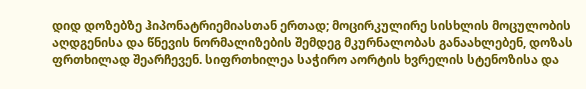დიდ დოზებზე ჰიპონატრიემიასთან ერთად; მოცირკულირე სისხლის მოცულობის აღდგენისა და წნევის ნორმალიზების შემდეგ მკურნალობას განაახლებენ, დოზას ფრთხილად შეარჩევენ. სიფრთხილეა საჭირო აორტის ხვრელის სტენოზისა და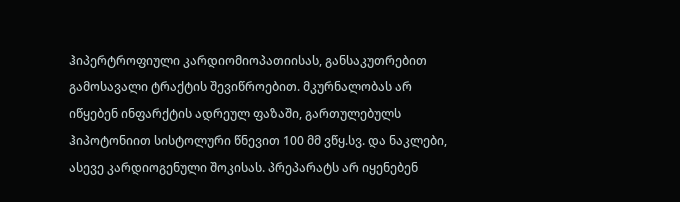ჰიპერტროფიული კარდიომიოპათიისას, განსაკუთრებით გამოსავალი ტრაქტის შევიწროებით. მკურნალობას არ იწყებენ ინფარქტის ადრეულ ფაზაში, გართულებულს ჰიპოტონიით სისტოლური წნევით 100 მმ ვწყ.სვ. და ნაკლები, ასევე კარდიოგენული შოკისას. პრეპარატს არ იყენებენ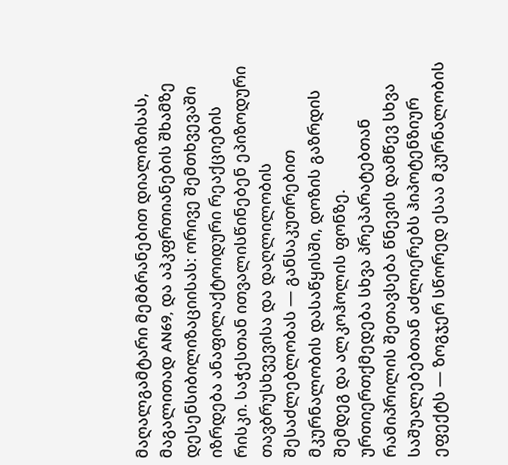მაღალგამტარი მემბრანებით დიალიზისას, მაგალითად AN69, და აპკფრთიანების შხამზე დესენსიბილიზაციისას: ორივე შემთხვევაში იზრდება ანაფილაქტოიდური რეაქციების რისკი. საჭესთან ითვალისწინებენ ეპიზოდური თავბრუსხვევისა და დაღლილობის შესაძლებლობას — განსაკუთრებით მკურნალობის დასაწყისში, დოზის გაზრდის შემდეგ და ალკოჰოლის ფონზე.
ურთიერთქმედება სხვა პრეპარატებთან
რამიპრილის შეთავსება წნევის დამწევ სხვა საშუალებებთან აძლიერებს ჰიპოტენზიურ ეფექტს — ზოგჯერ სწორედ ესაა მკურნალობის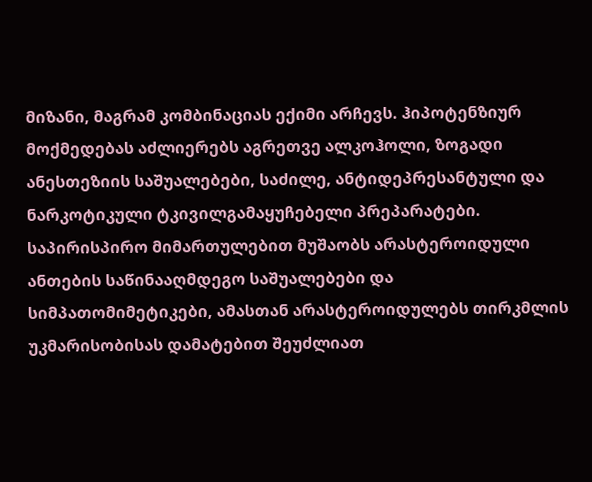მიზანი, მაგრამ კომბინაციას ექიმი არჩევს. ჰიპოტენზიურ მოქმედებას აძლიერებს აგრეთვე ალკოჰოლი, ზოგადი ანესთეზიის საშუალებები, საძილე, ანტიდეპრესანტული და ნარკოტიკული ტკივილგამაყუჩებელი პრეპარატები. საპირისპირო მიმართულებით მუშაობს არასტეროიდული ანთების საწინააღმდეგო საშუალებები და სიმპათომიმეტიკები, ამასთან არასტეროიდულებს თირკმლის უკმარისობისას დამატებით შეუძლიათ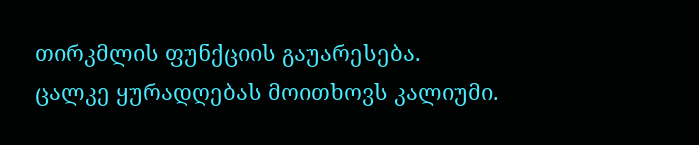თირკმლის ფუნქციის გაუარესება.
ცალკე ყურადღებას მოითხოვს კალიუმი.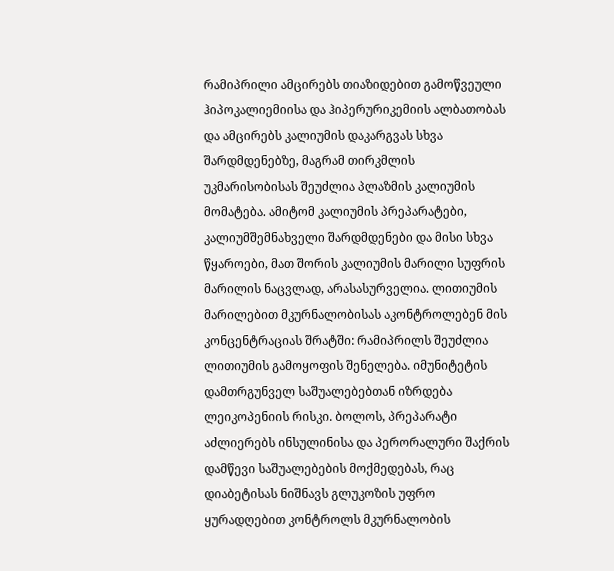რამიპრილი ამცირებს თიაზიდებით გამოწვეული ჰიპოკალიემიისა და ჰიპერურიკემიის ალბათობას და ამცირებს კალიუმის დაკარგვას სხვა შარდმდენებზე, მაგრამ თირკმლის უკმარისობისას შეუძლია პლაზმის კალიუმის მომატება. ამიტომ კალიუმის პრეპარატები, კალიუმშემნახველი შარდმდენები და მისი სხვა წყაროები, მათ შორის კალიუმის მარილი სუფრის მარილის ნაცვლად, არასასურველია. ლითიუმის მარილებით მკურნალობისას აკონტროლებენ მის კონცენტრაციას შრატში: რამიპრილს შეუძლია ლითიუმის გამოყოფის შენელება. იმუნიტეტის დამთრგუნველ საშუალებებთან იზრდება ლეიკოპენიის რისკი. ბოლოს, პრეპარატი აძლიერებს ინსულინისა და პერორალური შაქრის დამწევი საშუალებების მოქმედებას, რაც დიაბეტისას ნიშნავს გლუკოზის უფრო ყურადღებით კონტროლს მკურნალობის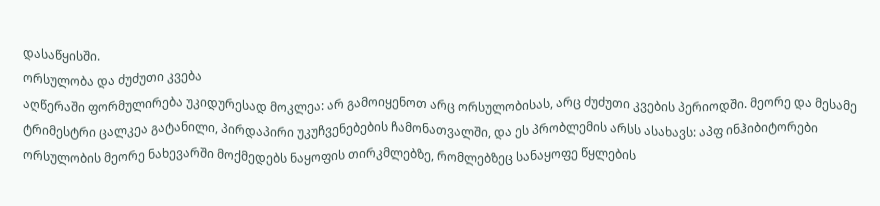დასაწყისში.
ორსულობა და ძუძუთი კვება
აღწერაში ფორმულირება უკიდურესად მოკლეა: არ გამოიყენოთ არც ორსულობისას, არც ძუძუთი კვების პერიოდში. მეორე და მესამე ტრიმესტრი ცალკეა გატანილი, პირდაპირი უკუჩვენებების ჩამონათვალში, და ეს პრობლემის არსს ასახავს: აპფ ინჰიბიტორები ორსულობის მეორე ნახევარში მოქმედებს ნაყოფის თირკმლებზე, რომლებზეც სანაყოფე წყლების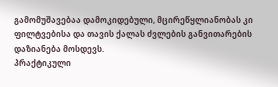გამომუშავებაა დამოკიდებული, მცირეწყლიანობას კი ფილტვებისა და თავის ქალას ძვლების განვითარების დაზიანება მოსდევს.
პრაქტიკული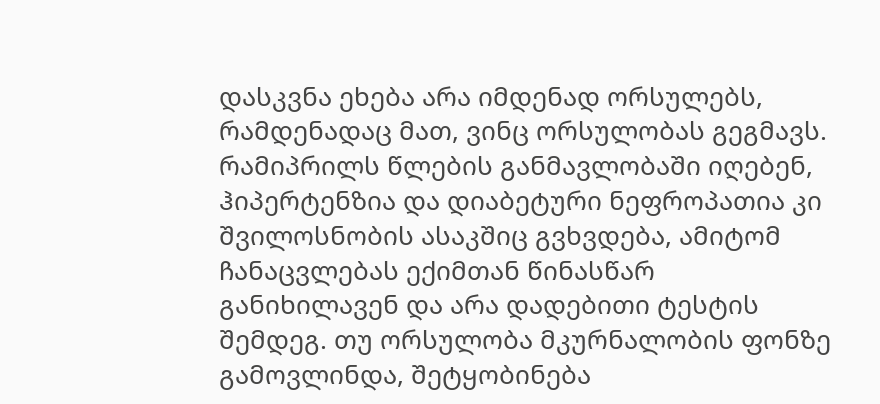დასკვნა ეხება არა იმდენად ორსულებს, რამდენადაც მათ, ვინც ორსულობას გეგმავს. რამიპრილს წლების განმავლობაში იღებენ, ჰიპერტენზია და დიაბეტური ნეფროპათია კი შვილოსნობის ასაკშიც გვხვდება, ამიტომ ჩანაცვლებას ექიმთან წინასწარ განიხილავენ და არა დადებითი ტესტის შემდეგ. თუ ორსულობა მკურნალობის ფონზე გამოვლინდა, შეტყობინება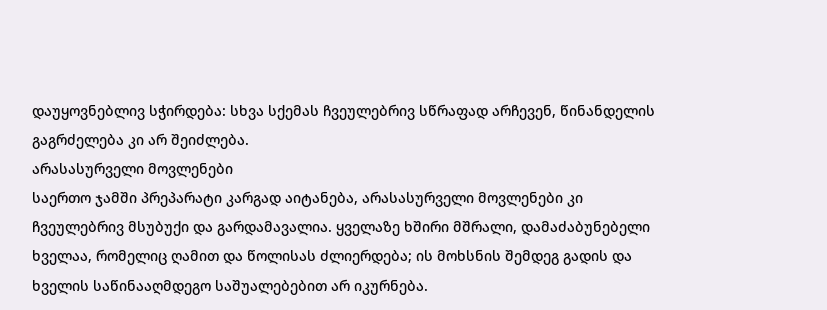დაუყოვნებლივ სჭირდება: სხვა სქემას ჩვეულებრივ სწრაფად არჩევენ, წინანდელის გაგრძელება კი არ შეიძლება.
არასასურველი მოვლენები
საერთო ჯამში პრეპარატი კარგად აიტანება, არასასურველი მოვლენები კი ჩვეულებრივ მსუბუქი და გარდამავალია. ყველაზე ხშირი მშრალი, დამაძაბუნებელი ხველაა, რომელიც ღამით და წოლისას ძლიერდება; ის მოხსნის შემდეგ გადის და ხველის საწინააღმდეგო საშუალებებით არ იკურნება.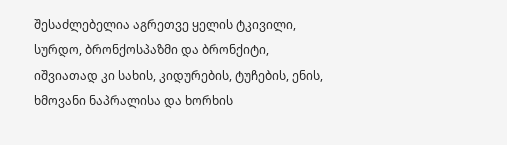შესაძლებელია აგრეთვე ყელის ტკივილი, სურდო, ბრონქოსპაზმი და ბრონქიტი, იშვიათად კი სახის, კიდურების, ტუჩების, ენის, ხმოვანი ნაპრალისა და ხორხის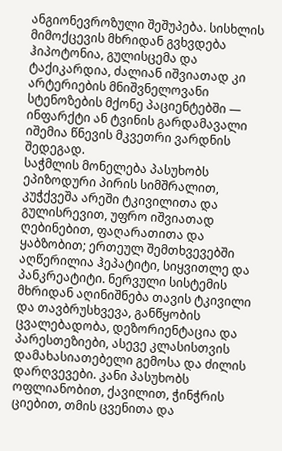ანგიონევროზული შეშუპება. სისხლის მიმოქცევის მხრიდან გვხვდება ჰიპოტონია, გულისცემა და ტაქიკარდია, ძალიან იშვიათად კი არტერიების მნიშვნელოვანი სტენოზების მქონე პაციენტებში — ინფარქტი ან ტვინის გარდამავალი იშემია წნევის მკვეთრი ვარდნის შედეგად.
საჭმლის მონელება პასუხობს ეპიზოდური პირის სიმშრალით, კუჭქვეშა არეში ტკივილითა და გულისრევით, უფრო იშვიათად ღებინებით, ფაღარათითა და ყაბზობით; ერთეულ შემთხვევებში აღწერილია ჰეპატიტი, სიყვითლე და პანკრეატიტი. ნერვული სისტემის მხრიდან აღინიშნება თავის ტკივილი და თავბრუსხვევა, განწყობის ცვალებადობა, დეზორიენტაცია და პარესთეზიები, ასევე კლასისთვის დამახასიათებელი გემოსა და ძილის დარღვევები. კანი პასუხობს ოფლიანობით, ქავილით, ჭინჭრის ციებით, თმის ცვენითა და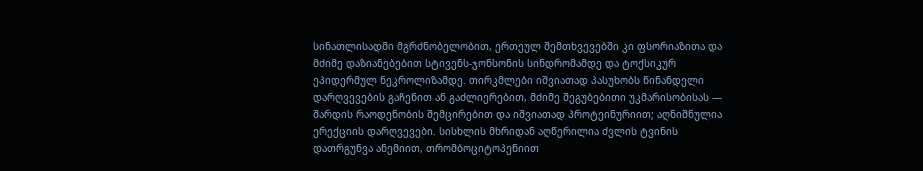სინათლისადმი მგრძნობელობით, ერთეულ შემთხვევებში კი ფსორიაზითა და მძიმე დაზიანებებით სტივენს-ჯონსონის სინდრომამდე და ტოქსიკურ ეპიდერმულ ნეკროლიზამდე. თირკმლები იშვიათად პასუხობს წინანდელი დარღვევების გაჩენით ან გაძლიერებით, მძიმე შეგუბებითი უკმარისობისას — შარდის რაოდენობის შემცირებით და იშვიათად პროტეინურიით; აღნიშნულია ერექციის დარღვევები. სისხლის მხრიდან აღწერილია ძვლის ტვინის დათრგუნვა ანემიით, თრომბოციტოპენიით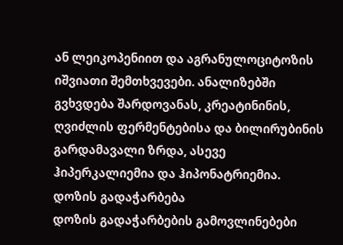ან ლეიკოპენიით და აგრანულოციტოზის იშვიათი შემთხვევები. ანალიზებში გვხვდება შარდოვანას, კრეატინინის, ღვიძლის ფერმენტებისა და ბილირუბინის გარდამავალი ზრდა, ასევე ჰიპერკალიემია და ჰიპონატრიემია.
დოზის გადაჭარბება
დოზის გადაჭარბების გამოვლინებები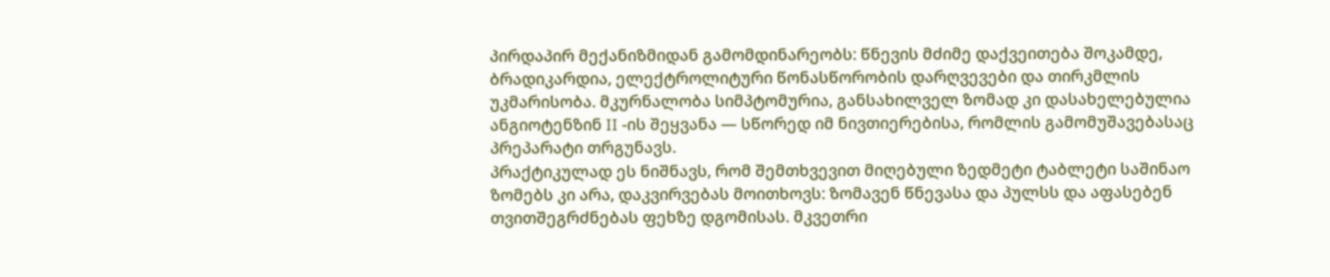პირდაპირ მექანიზმიდან გამომდინარეობს: წნევის მძიმე დაქვეითება შოკამდე, ბრადიკარდია, ელექტროლიტური წონასწორობის დარღვევები და თირკმლის უკმარისობა. მკურნალობა სიმპტომურია, განსახილველ ზომად კი დასახელებულია ანგიოტენზინ II -ის შეყვანა — სწორედ იმ ნივთიერებისა, რომლის გამომუშავებასაც პრეპარატი თრგუნავს.
პრაქტიკულად ეს ნიშნავს, რომ შემთხვევით მიღებული ზედმეტი ტაბლეტი საშინაო ზომებს კი არა, დაკვირვებას მოითხოვს: ზომავენ წნევასა და პულსს და აფასებენ თვითშეგრძნებას ფეხზე დგომისას. მკვეთრი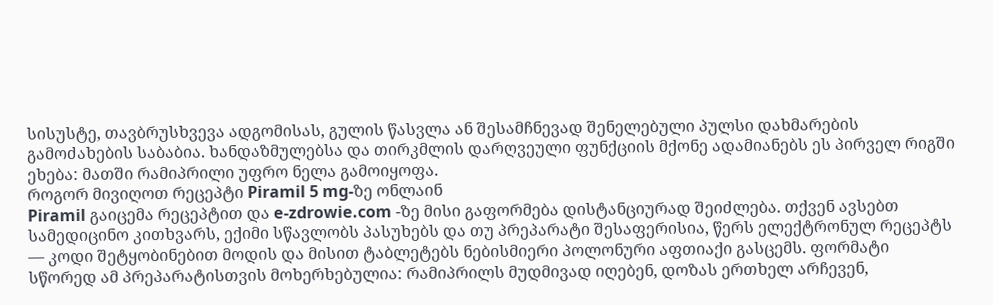სისუსტე, თავბრუსხვევა ადგომისას, გულის წასვლა ან შესამჩნევად შენელებული პულსი დახმარების გამოძახების საბაბია. ხანდაზმულებსა და თირკმლის დარღვეული ფუნქციის მქონე ადამიანებს ეს პირველ რიგში ეხება: მათში რამიპრილი უფრო ნელა გამოიყოფა.
როგორ მივიღოთ რეცეპტი Piramil 5 mg-ზე ონლაინ
Piramil გაიცემა რეცეპტით და e-zdrowie.com -ზე მისი გაფორმება დისტანციურად შეიძლება. თქვენ ავსებთ სამედიცინო კითხვარს, ექიმი სწავლობს პასუხებს და თუ პრეპარატი შესაფერისია, წერს ელექტრონულ რეცეპტს — კოდი შეტყობინებით მოდის და მისით ტაბლეტებს ნებისმიერი პოლონური აფთიაქი გასცემს. ფორმატი სწორედ ამ პრეპარატისთვის მოხერხებულია: რამიპრილს მუდმივად იღებენ, დოზას ერთხელ არჩევენ,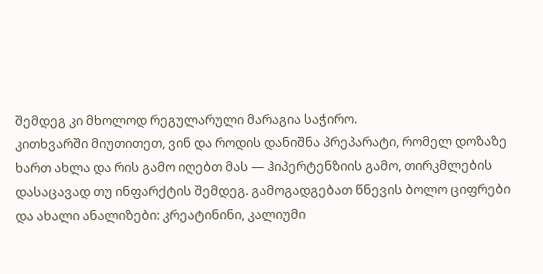შემდეგ კი მხოლოდ რეგულარული მარაგია საჭირო.
კითხვარში მიუთითეთ, ვინ და როდის დანიშნა პრეპარატი, რომელ დოზაზე ხართ ახლა და რის გამო იღებთ მას — ჰიპერტენზიის გამო, თირკმლების დასაცავად თუ ინფარქტის შემდეგ. გამოგადგებათ წნევის ბოლო ციფრები და ახალი ანალიზები: კრეატინინი, კალიუმი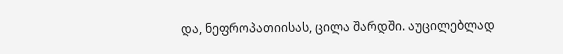და, ნეფროპათიისას, ცილა შარდში. აუცილებლად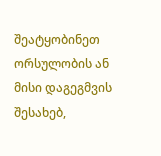შეატყობინეთ ორსულობის ან მისი დაგეგმვის შესახებ,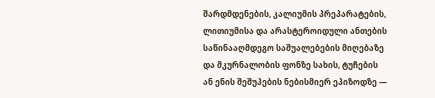შარდმდენების, კალიუმის პრეპარატების, ლითიუმისა და არასტეროიდული ანთების საწინააღმდეგო საშუალებების მიღებაზე და მკურნალობის ფონზე სახის, ტუჩების ან ენის შეშუპების ნებისმიერ ეპიზოდზე —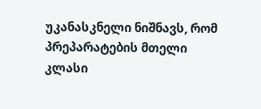უკანასკნელი ნიშნავს, რომ პრეპარატების მთელი კლასი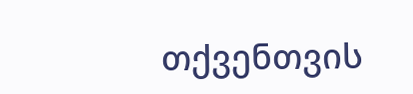თქვენთვის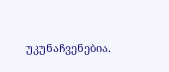უკუნაჩვენებია.